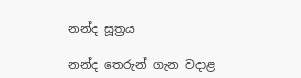නන්ද සූත්‍රය

නන්ද තෙරුන් ගැන වදාළ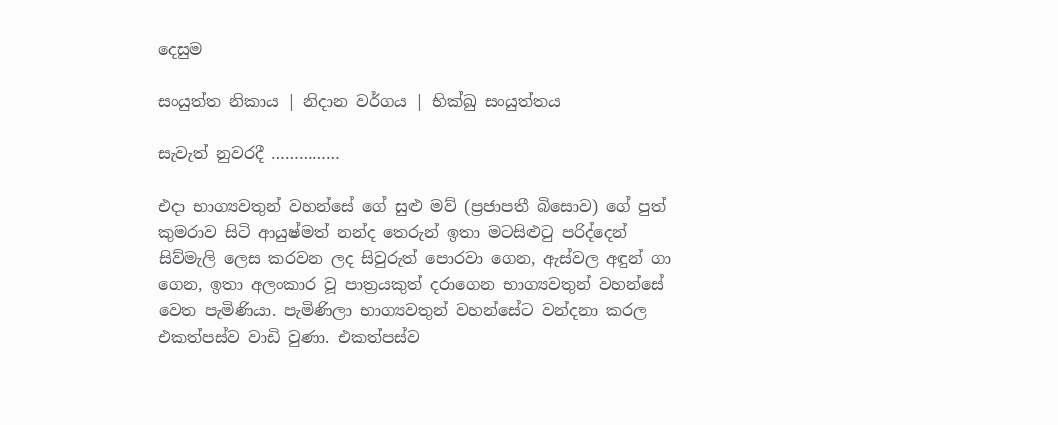දෙසුම

සංයුත්ත නිකාය | නිදාන වර්ගය | භික්ඛු සංයුත්තය

සැවැත් නුවරදී ……………

එදා භාග්‍යවතුන් වහන්සේ ගේ සුළු මව් (ප්‍රජාපතී බිසොව) ගේ පුත් කුමරාව සිටි ආයුෂ්මත් නන්ද තෙරුන් ඉතා මටසිළුටු පරිද්දෙන් සිව්මැලි ලෙස කරවන ලද සිවුරුත් පොරවා ගෙන, ඇස්වල අඳුන් ගා ගෙන, ඉතා අලංකාර වූ පාත්‍රයකුත් දරාගෙන භාග්‍යවතුන් වහන්සේ වෙත පැමිණියා. පැමිණිලා භාග්‍යවතුන් වහන්සේට වන්දනා කරල එකත්පස්ව වාඩි වුණා. එකත්පස්ව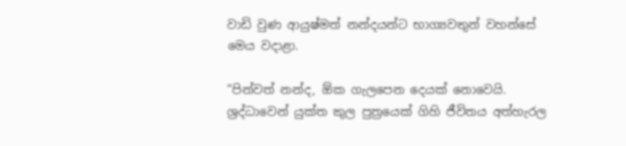වාඩි වුණ ආයුෂ්මත් නන්දයන්ට භාග්‍යවතුන් වහන්සේ මෙය වදාළා.

“පින්වත් නන්ද, ඕක ගැලපෙන දෙයක් නොවෙයි. ශ්‍රද්ධාවෙන් යුක්ත කුල පුත්‍රයෙක් ගිහි ජීවිතය අත්හැරල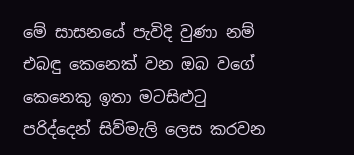මේ සාසනයේ පැවිදි වුණා නම් එබඳු කෙනෙක් වන ඔබ වගේ කෙනෙකු ඉතා මටසිළුටු පරිද්දෙන් සිව්මැලි ලෙස කරවන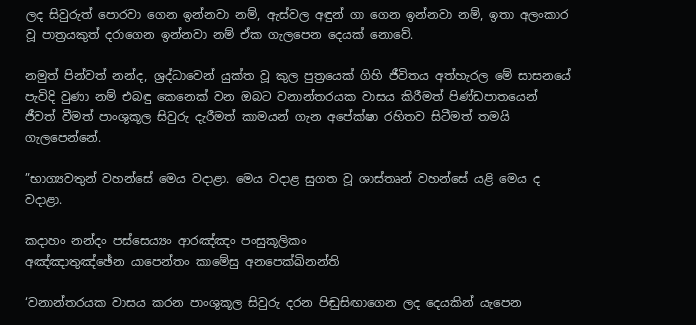ලද සිවුරුත් පොරවා ගෙන ඉන්නවා නම්, ඇස්වල අඳුන් ගා ගෙන ඉන්නවා නම්, ඉතා අලංකාර වූ පාත්‍රයකුත් දරාගෙන ඉන්නවා නම් ඒක ගැලපෙන දෙයක් නොවේ.

නමුත් පින්වත් නන්ද, ශ්‍රද්ධාවෙන් යුක්ත වූ කුල පුත්‍රයෙක් ගිහි ජීවිතය අත්හැරල මේ සාසනයේ පැවිදි වුණා නම් එබඳු කෙනෙක් වන ඔබට වනාන්තරයක වාසය කිරීමත් පිණ්ඩපාතයෙන් ජීවත් වීමත් පාංශුකූල සිවුරු දැරීමත් කාමයන් ගැන අපේක්ෂා රහිතව සිටීමත් තමයි ගැලපෙන්නේ.

”භාග්‍යවතුන් වහන්සේ මෙය වදාළා. මෙය වදාළ සුගත වූ ශාස්තෘන් වහන්සේ යළි මෙය ද වදාළා.

කදාහං නන්‌දං පස්‌සෙය්‍යං ආරඤ්‌ඤං පංසුකූලිකං
අඤ්‌ඤාතුඤ්‌ඡේන යාපෙන්‌තං කාමේසු අනපෙක්‌ඛිනන්‌ති

‘වනාන්තරයක වාසය කරන පාංශුකූල සිවුරු දරන පිඬුසිඟාගෙන ලද දෙයකින් යැපෙන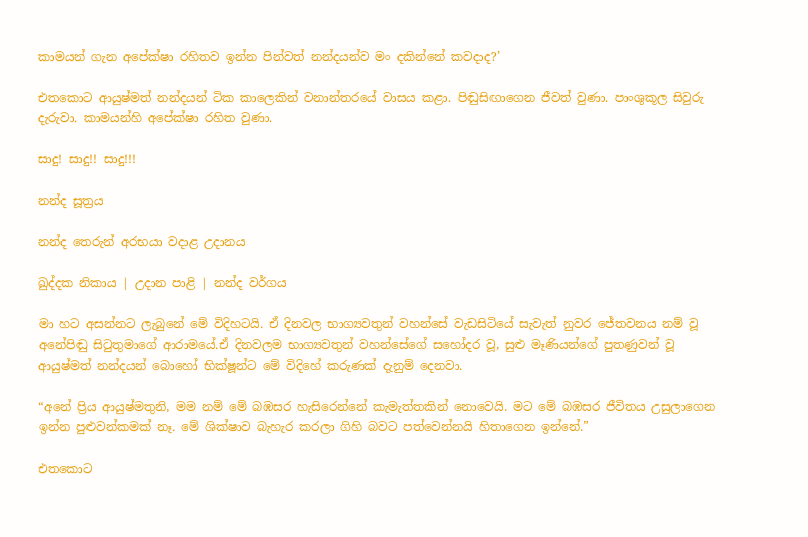කාමයන් ගැන අපේක්ෂා රහිතව ඉන්න පින්වත් නන්දයන්ව මං දකින්නේ කවදාද?’

එතකොට ආයුෂ්මත් නන්දයන් ටික කාලෙකින් වනාන්තරයේ වාසය කළා. පිඬුසිඟාගෙන ජීවත් වුණා. පාංශුකූල සිවුරු දැරුවා. කාමයන්හි අපේක්ෂා රහිත වුණා.

සාදු! සාදු!! සාදු!!!

නන්ද සූත්‍රය

නන්ද තෙරුන් අරභයා වදාළ උදානය

ඛුද්දක නිකාය | උදාන පාළි | නන්ද වර්ගය

මා හට අසන්නට ලැබුනේ මේ විදිහටයි. ඒ දිනවල භාග්‍යවතුන් වහන්සේ වැඩසිටියේ සැවැත් නුවර ජේතවනය නම් වූ අනේපිඬු සිටුතුමාගේ ආරාමයේ.ඒ දිනවලම භාග්‍යවතුන් වහන්සේගේ සහෝදර වූ, සුළු මෑණියන්ගේ පුතණුවන් වූ ආයුෂ්මත් නන්දයන් බොහෝ භික්ෂූන්ට මේ විදිහේ කරුණක් දැනුම් දෙනවා.

“අනේ ප්‍රිය ආයුෂ්මතුනි, මම නම් මේ බඹසර හැසිරෙන්නේ කැමැත්තකින් නොවෙයි. මට මේ බඹසර ජීවිතය උසුලාගෙන ඉන්න පුළුවන්කමක් නෑ. මේ ශික්ෂාව බැහැර කරලා ගිහි බවට පත්වෙන්නයි හිතාගෙන ඉන්නේ.”

එතකොට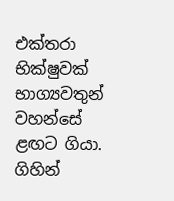එක්තරා භික්ෂුවක් භාග්‍යවතුන් වහන්සේ ළඟට ගියා. ගිහින්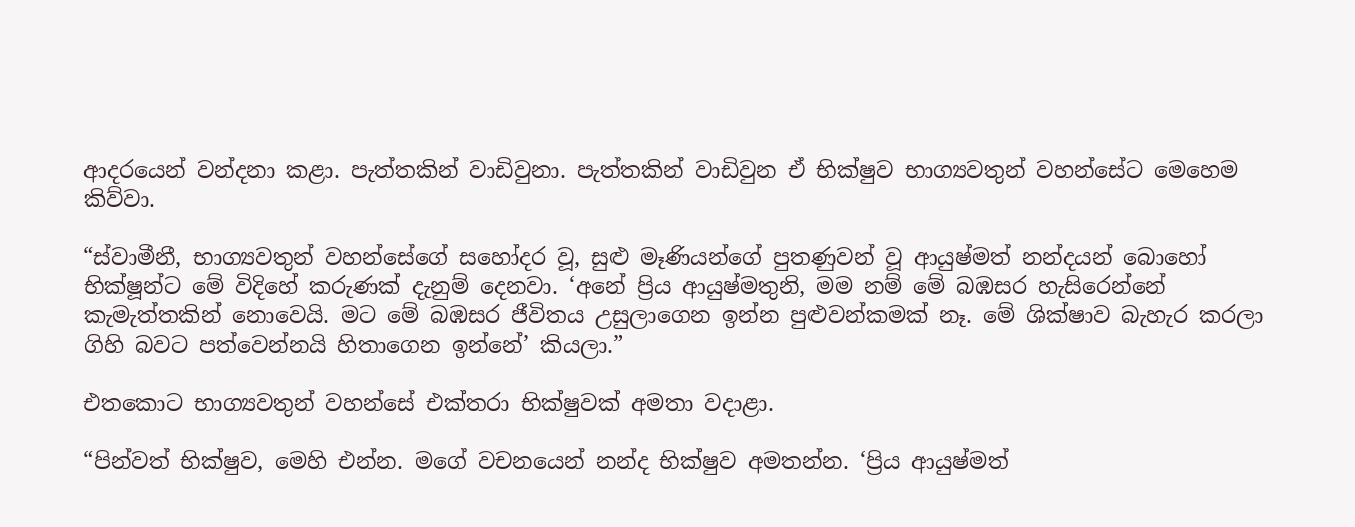ආදරයෙන් වන්දනා කළා. පැත්තකින් වාඩිවුනා. පැත්තකින් වාඩිවුන ඒ භික්ෂුව භාග්‍යවතුන් වහන්සේට මෙහෙම කිව්වා.

“ස්වාමීනී, භාග්‍යවතුන් වහන්සේගේ සහෝදර වූ, සුළු මෑණියන්ගේ පුතණුවන් වූ ආයුෂ්මත් නන්දයන් බොහෝ භික්ෂූන්ට මේ විදිහේ කරුණක් දැනුම් දෙනවා. ‘අනේ ප්‍රිය ආයුෂ්මතුනි, මම නම් මේ බඹසර හැසිරෙන්නේ කැමැත්තකින් නොවෙයි. මට මේ බඹසර ජීවිතය උසුලාගෙන ඉන්න පුළුවන්කමක් නෑ. මේ ශික්ෂාව බැහැර කරලා ගිහි බවට පත්වෙන්නයි හිතාගෙන ඉන්නේ’ කියලා.”

එතකොට භාග්‍යවතුන් වහන්සේ එක්තරා භික්ෂුවක් අමතා වදාළා.

“පින්වත් භික්ෂුව, මෙහි එන්න. මගේ වචනයෙන් නන්ද භික්ෂුව අමතන්න. ‘ප්‍රිය ආයුෂ්මත්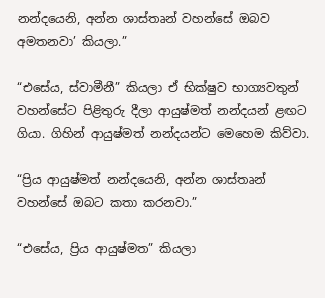නන්දයෙනි, අන්න ශාස්තෘන් වහන්සේ ඔබව අමතනවා’ කියලා.”

“එසේය, ස්වාමීනී” කියලා ඒ භික්ෂුව භාග්‍යවතුන් වහන්සේට පිළිතුරු දීලා ආයුෂ්මත් නන්දයන් ළඟට ගියා. ගිහින් ආයුෂ්මත් නන්දයන්ට මෙහෙම කිව්වා.

“ප්‍රිය ආයුෂ්මත් නන්දයෙනි, අන්න ශාස්තෘන් වහන්සේ ඔබට කතා කරනවා.”

“එසේය, ප්‍රිය ආයුෂ්මත” කියලා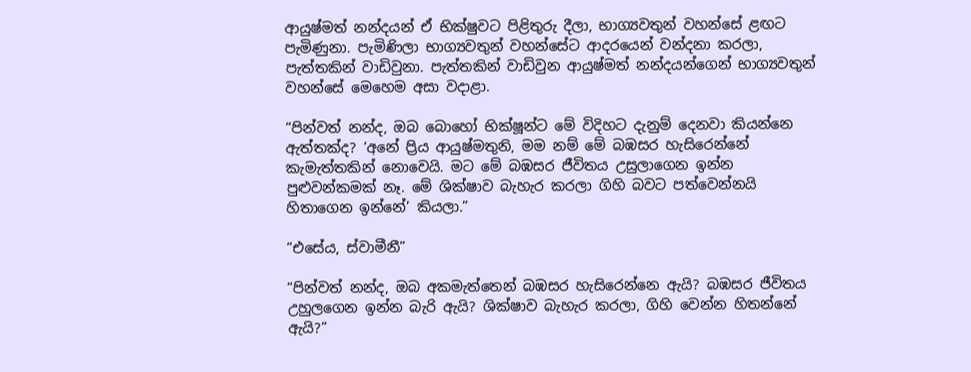ආයුෂ්මත් නන්දයන් ඒ භික්ෂුවට පිළිතුරු දීලා, භාග්‍යවතුන් වහන්සේ ළඟට පැමිණුනා. පැමිණිලා භාග්‍යවතුන් වහන්සේට ආදරයෙන් වන්දනා කරලා, පැත්තකින් වාඩිවුනා. පැත්තකින් වාඩිවුන ආයුෂ්මත් නන්දයන්ගෙන් භාග්‍යවතුන් වහන්සේ මෙහෙම අසා වදාළා.

“පින්වත් නන්ද, ඔබ බොහෝ භික්ෂූන්ට මේ විදිහට දැනුම් දෙනවා කියන්නෙ ඇත්තක්ද? ‘අනේ ප්‍රිය ආයුෂ්මතුනි, මම නම් මේ බඹසර හැසිරෙන්නේ කැමැත්තකින් නොවෙයි. මට මේ බඹසර ජීවිතය උසුලාගෙන ඉන්න පුළුවන්කමක් නෑ. මේ ශික්ෂාව බැහැර කරලා ගිහි බවට පත්වෙන්නයි හිතාගෙන ඉන්නේ’ කියලා.”

“එසේය, ස්වාමීනී”

“පින්වත් නන්ද, ඔබ අකමැත්තෙන් බඹසර හැසිරෙන්නෙ ඇයි? බඹසර ජීවිතය උහුලගෙන ඉන්න බැරි ඇයි? ශික්ෂාව බැහැර කරලා, ගිහි වෙන්න හිතන්නේ ඇයි?”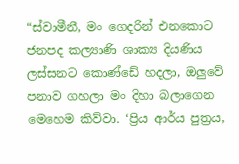“ස්වාමීනී, මං ගෙදරින් එනකොට ජනපද කල්‍යාණි ශාක්‍ය දියණිය ලස්සනට කොණ්ඩේ හදලා, ඔලුවේ පනාව ගහලා මං දිහා බලාගෙන මෙහෙම කිව්වා. ‘ප්‍රිය ආර්ය පුත්‍රය,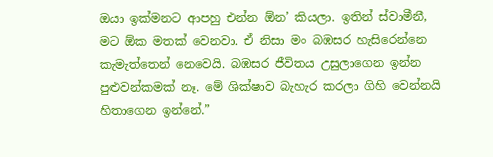ඔයා ඉක්මනට ආපහු එන්න ඕන’ කියලා. ඉතින් ස්වාමීනී, මට ඕක මතක් වෙනවා. ඒ නිසා මං බඹසර හැසිරෙන්නෙ කැමැත්තෙන් නෙවෙයි. බඹසර ජීවිතය උසුලාගෙන ඉන්න පුළුවන්කමක් නෑ. මේ ශික්ෂාව බැහැර කරලා ගිහි වෙන්නයි හිතාගෙන ඉන්නේ.”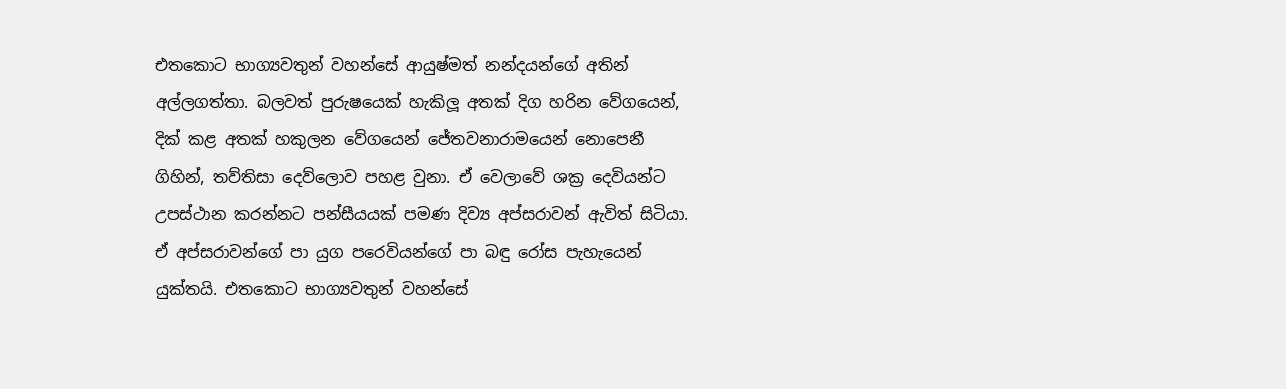එතකොට භාග්‍යවතුන් වහන්සේ ආයුෂ්මත් නන්දයන්ගේ අතින් අල්ලගත්තා. බලවත් පුරුෂයෙක් හැකිලූ අතක් දිග හරින වේගයෙන්, දික් කළ අතක් හකුලන වේගයෙන් ජේතවනාරාමයෙන් නොපෙනී ගිහින්, තව්තිසා දෙව්ලොව පහළ වුනා. ඒ වෙලාවේ ශක්‍ර දෙවියන්ට උපස්ථාන කරන්නට පන්සීයයක් පමණ දිව්‍ය අප්සරාවන් ඇවිත් සිටියා. ඒ අප්සරාවන්ගේ පා යුග පරෙවියන්ගේ පා බඳු රෝස පැහැයෙන් යුක්තයි. එතකොට භාග්‍යවතුන් වහන්සේ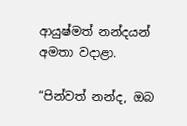ආයුෂ්මත් නන්දයන් අමතා වදාළා.

“පින්වත් නන්ද, ඔබ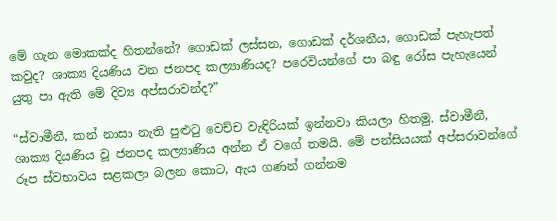මේ ගැන මොකක්ද හිතන්නේ? ගොඩක් ලස්සන, ගොඩක් දර්ශනීය, ගොඩක් පැහැපත් කවුද? ශාක්‍ය දියණිය වන ජනපද කල්‍යාණියද? පරෙවියන්ගේ පා බඳු රෝස පැහැයෙන් යුතු පා ඇති මේ දිව්‍ය අප්සරාවන්ද?”

“ස්වාමීනී, කන් නාසා නැති පුළුටු වෙච්ච වැඳිරියක් ඉන්නවා කියලා හිතමු. ස්වාමීනී, ශාක්‍ය දියණිය වූ ජනපද කල්‍යාණිය අන්න ඒ වගේ තමයි. මේ පන්සියයක් අප්සරාවන්ගේ රූප ස්වභාවය සළකලා බලන කොට, ඇය ගණන් ගන්නම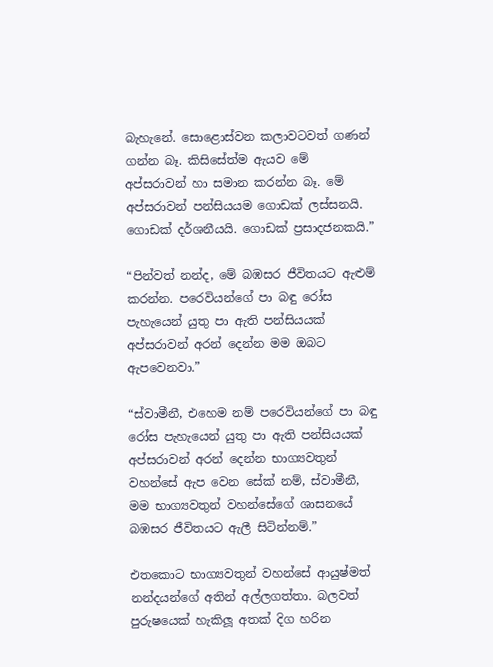බැහැනේ. සොළොස්වන කලාවටවත් ගණන් ගන්න බෑ. කිසිසේත්ම ඇයව මේ අප්සරාවන් හා සමාන කරන්න බෑ. මේ අප්සරාවන් පන්සියයම ගොඩක් ලස්සනයි. ගොඩක් දර්ශනීයයි. ගොඩක් ප්‍රසාදජනකයි.”

“පින්වත් නන්ද, මේ බඹසර ජීවිතයට ඇළුම් කරන්න. පරෙවියන්ගේ පා බඳු රෝස පැහැයෙන් යුතු පා ඇති පන්සියයක් අප්සරාවන් අරන් දෙන්න මම ඔබට ඇපවෙනවා.”

“ස්වාමීනී, එහෙම නම් පරෙවියන්ගේ පා බඳු රෝස පැහැයෙන් යුතු පා ඇති පන්සියයක් අප්සරාවන් අරන් දෙන්න භාග්‍යවතුන් වහන්සේ ඇප වෙන සේක් නම්, ස්වාමීනී, මම භාග්‍යවතුන් වහන්සේගේ ශාසනයේ බඹසර ජීවිතයට ඇලී සිටින්නම්.”

එතකොට භාග්‍යවතුන් වහන්සේ ආයුෂ්මත් නන්දයන්ගේ අතින් අල්ලගත්තා. බලවත් පුරුෂයෙක් හැකිලූ අතක් දිග හරින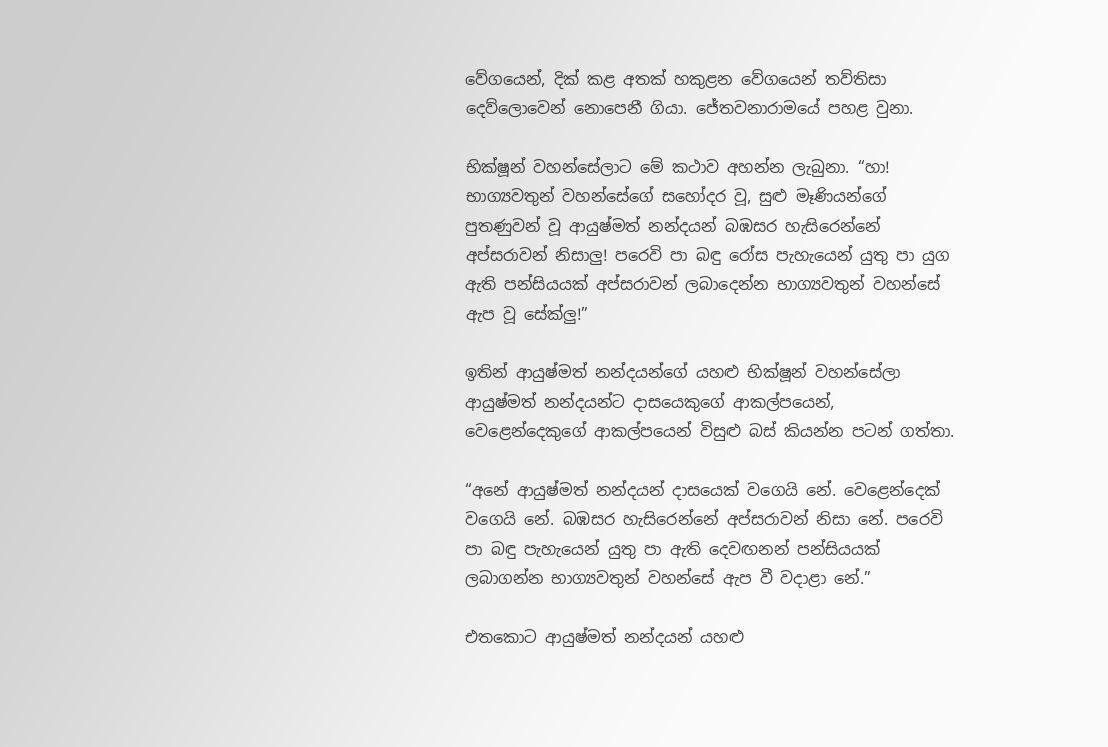වේගයෙන්, දික් කළ අතක් හකුළන වේගයෙන් තව්තිසා දෙව්ලොවෙන් නොපෙනී ගියා. ජේතවනාරාමයේ පහළ වුනා.

භික්ෂූන් වහන්සේලාට මේ කථාව අහන්න ලැබුනා. “හා! භාග්‍යවතුන් වහන්සේගේ සහෝදර වූ, සුළු මෑණියන්ගේ පුතණුවන් වූ ආයුෂ්මත් නන්දයන් බඹසර හැසිරෙන්නේ අප්සරාවන් නිසාලු! පරෙවි පා බඳු රෝස පැහැයෙන් යුතු පා යුග ඇති පන්සියයක් අප්සරාවන් ලබාදෙන්න භාග්‍යවතුන් වහන්සේ ඇප වූ සේක්ලු!”

ඉතින් ආයුෂ්මත් නන්දයන්ගේ යහළු භික්ෂූන් වහන්සේලා ආයුෂ්මත් නන්දයන්ට දාසයෙකුගේ ආකල්පයෙන්, වෙළෙන්දෙකුගේ ආකල්පයෙන් විසුළු බස් කියන්න පටන් ගත්තා.

“අනේ ආයුෂ්මත් නන්දයන් දාසයෙක් වගෙයි නේ. වෙළෙන්දෙක් වගෙයි නේ. බඹසර හැසිරෙන්නේ අප්සරාවන් නිසා නේ. පරෙවි පා බඳු පැහැයෙන් යුතු පා ඇති දෙවඟනන් පන්සියයක් ලබාගන්න භාග්‍යවතුන් වහන්සේ ඇප වී වදාළා නේ.”

එතකොට ආයුෂ්මත් නන්දයන් යහළු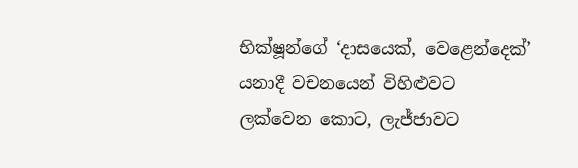භික්ෂූන්ගේ ‘දාසයෙක්, වෙළෙන්දෙක්’ යනාදී වචනයෙන් විහිළුවට ලක්වෙන කොට, ලැජ්ජාවට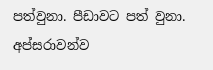පත්වුනා. පීඩාවට පත් වුනා. අප්සරාවන්ව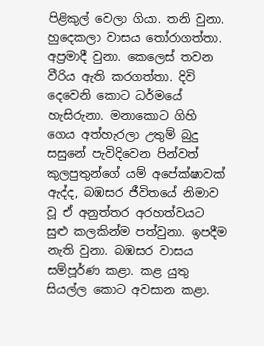පිළිකුල් වෙලා ගියා. තනි වුනා. හුදෙකලා වාසය තෝරාගත්තා. අප්‍රමාදී වුනා. කෙලෙස් තවන වීරිය ඇති කරගත්තා. දිවි දෙවෙනි කොට ධර්මයේ හැසිරුනා. මනාකොට ගිහි ගෙය අත්හැරලා උතුම් බුදු සසුනේ පැවිදිවෙන පින්වත් කුලපුතුන්ගේ යම් අපේක්ෂාවක් ඇද්ද, බඹසර ජීවිතයේ නිමාව වූ ඒ අනුත්තර අරහත්වයට සුළු කලකින්ම පත්වුනා. ඉපදීම නැති වුනා. බඹසර වාසය සම්පූර්ණ කළා. කළ යුතු සියල්ල කොට අවසාන කළා.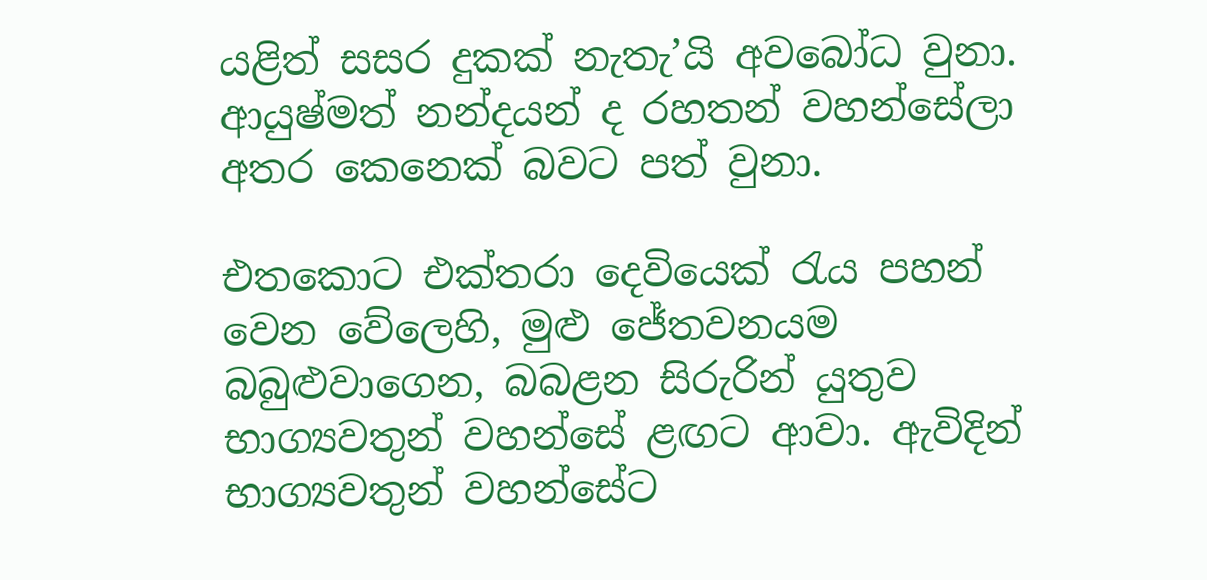යළිත් සසර දුකක් නැතැ’යි අවබෝධ වුනා. ආයුෂ්මත් නන්දයන් ද රහතන් වහන්සේලා අතර කෙනෙක් බවට පත් වුනා.

එතකොට එක්තරා දෙවියෙක් රැය පහන් වෙන වේලෙහි, මුළු ජේතවනයම බබුළුවාගෙන, බබළන සිරුරින් යුතුව භාග්‍යවතුන් වහන්සේ ළඟට ආවා. ඇවිදින් භාග්‍යවතුන් වහන්සේට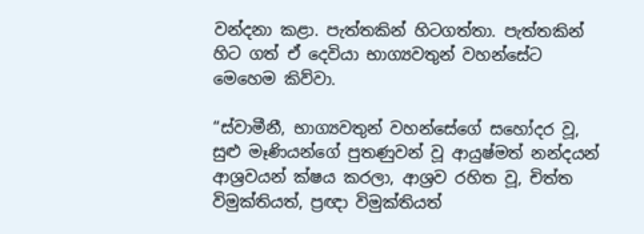වන්දනා කළා. පැත්තකින් හිටගත්තා. පැත්තකින් හිට ගත් ඒ දෙවියා භාග්‍යවතුන් වහන්සේට මෙහෙම කිව්වා.

“ස්වාමීනී, භාග්‍යවතුන් වහන්සේගේ සහෝදර වූ, සුළු මෑණියන්ගේ පුතණුවන් වූ ආයුෂ්මත් නන්දයන් ආශ්‍රවයන් ක්ෂය කරලා, ආශ්‍රව රහිත වූ, චිත්ත විමුක්තියත්, ප්‍රඥා විමුක්තියත්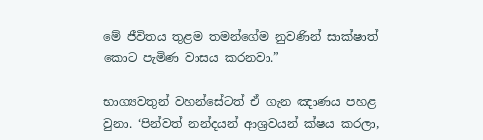මේ ජීවිතය තුළම තමන්ගේම නුවණින් සාක්ෂාත් කොට පැමිණ වාසය කරනවා.”

භාග්‍යවතුන් වහන්සේටත් ඒ ගැන ඤාණය පහළ වුනා. ‘පින්වත් නන්දයන් ආශ්‍රවයන් ක්ෂය කරලා,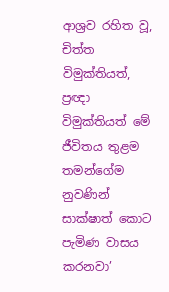ආශ්‍රව රහිත වූ, චිත්ත විමුක්තියත්, ප්‍රඥා විමුක්තියත් මේ ජීවිතය තුළම තමන්ගේම නුවණින් සාක්ෂාත් කොට පැමිණ වාසය කරනවා’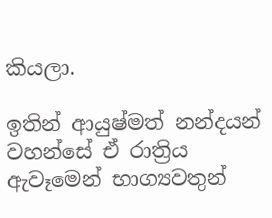කියලා.

ඉතින් ආයුෂ්මත් නන්දයන් වහන්සේ ඒ රාත්‍රිය ඇවෑමෙන් භාග්‍යවතුන්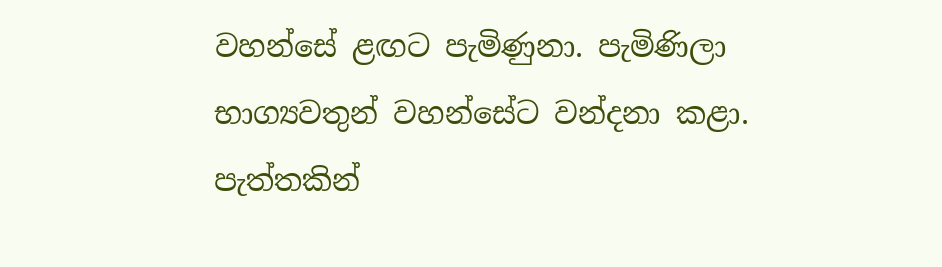වහන්සේ ළඟට පැමිණුනා. පැමිණිලා භාග්‍යවතුන් වහන්සේට වන්දනා කළා. පැත්තකින්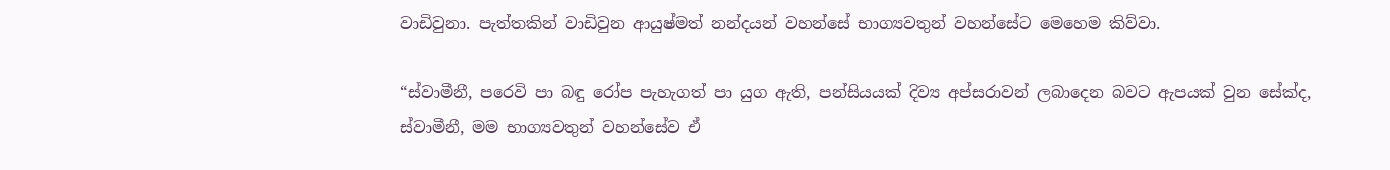වාඩිවුනා. පැත්තකින් වාඩිවුන ආයුෂ්මත් නන්දයන් වහන්සේ භාග්‍යවතුන් වහන්සේට මෙහෙම කිව්වා.

“ස්වාමීනී, පරෙවි පා බඳු රෝප පැහැගත් පා යුග ඇති, පන්සියයක් දිව්‍ය අප්සරාවන් ලබාදෙන බවට ඇපයක් වුන සේක්ද, ස්වාමීනී, මම භාග්‍යවතුන් වහන්සේව ඒ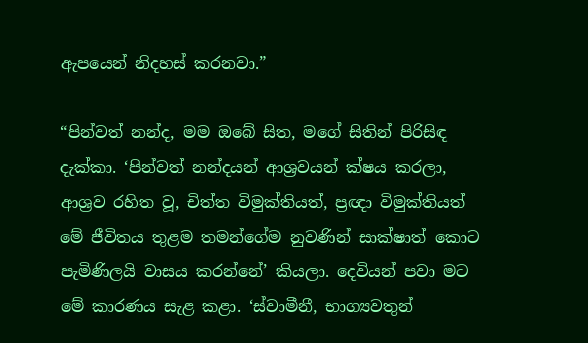ඇපයෙන් නිදහස් කරනවා.”

“පින්වත් නන්ද, මම ඔබේ සිත, මගේ සිතින් පිරිසිඳ දැක්කා. ‘පින්වත් නන්දයන් ආශ්‍රවයන් ක්ෂය කරලා, ආශ්‍රව රහිත වූ, චිත්ත විමුක්තියත්, ප්‍රඥා විමුක්තියත් මේ ජීවිතය තුළම තමන්ගේම නුවණින් සාක්ෂාත් කොට පැමිණිලයි වාසය කරන්නේ’ කියලා. දෙවියන් පවා මට මේ කාරණය සැළ කළා. ‘ස්වාමීනී, භාග්‍යවතුන්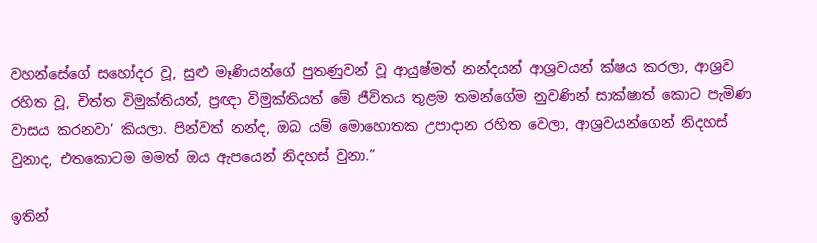වහන්සේගේ සහෝදර වූ, සුළු මෑණියන්ගේ පුතණුවන් වූ ආයුෂ්මත් නන්දයන් ආශ්‍රවයන් ක්ෂය කරලා, ආශ්‍රව රහිත වූ, චිත්ත විමුක්තියත්, ප්‍රඥා විමුක්තියත් මේ ජීවිතය තුළම තමන්ගේම නුවණින් සාක්ෂාත් කොට පැමිණ වාසය කරනවා’ කියලා. පින්වත් නන්ද, ඔබ යම් මොහොතක උපාදාන රහිත වෙලා, ආශ්‍රවයන්ගෙන් නිදහස් වුනාද, එතකොටම මමත් ඔය ඇපයෙන් නිදහස් වුනා.”

ඉතින්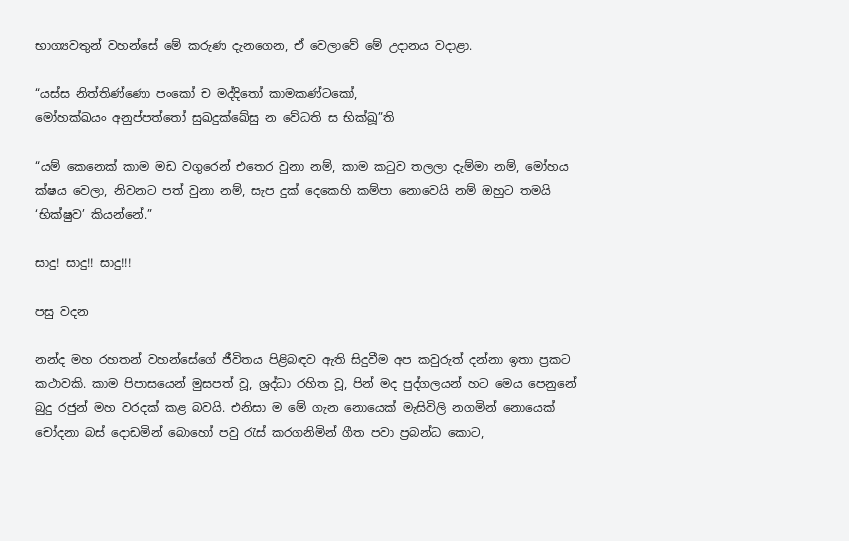භාග්‍යවතුන් වහන්සේ මේ කරුණ දැනගෙන, ඒ වෙලාවේ මේ උදානය වදාළා.

“යස්ස නිත්තිණ්ණො පංකෝ ච මද්දිතෝ කාමකණ්ටකෝ,
මෝහක්ඛයං අනුප්පත්තෝ සුඛදුක්ඛේසු න වේධති ස භික්ඛූ”ති

“යම් කෙනෙක් කාම මඩ වගුරෙන් එතෙර වුනා නම්, කාම කටුව තලලා දැම්මා නම්, මෝහය ක්ෂය වෙලා, නිවනට පත් වුනා නම්, සැප දුක් දෙකෙහි කම්පා නොවෙයි නම් ඔහුට තමයි ‘භික්ෂුව’ කියන්නේ.”

සාදු! සාදු!! සාදු!!!

පසු වදන

නන්ද මහ රහතන් වහන්සේගේ ජීවිතය පිළිබඳව ඇති සිදුවීම අප කවුරුත් දන්නා ඉතා ප්‍රකට කථාවකි. කාම පිපාසයෙන් මුසපත් වූ, ශ්‍රද්ධා රහිත වූ, පින් මද පුද්ගලයන් හට මෙය පෙනුනේ බුදු රජුන් මහ වරදක් කළ බවයි. එනිසා ම මේ ගැන නොයෙක් මැසිවිලි නගමින් නොයෙක් චෝදනා බස් දොඩමින් බොහෝ පවු රැස් කරගනිමින් ගීත පවා ප්‍රබන්ධ කොට,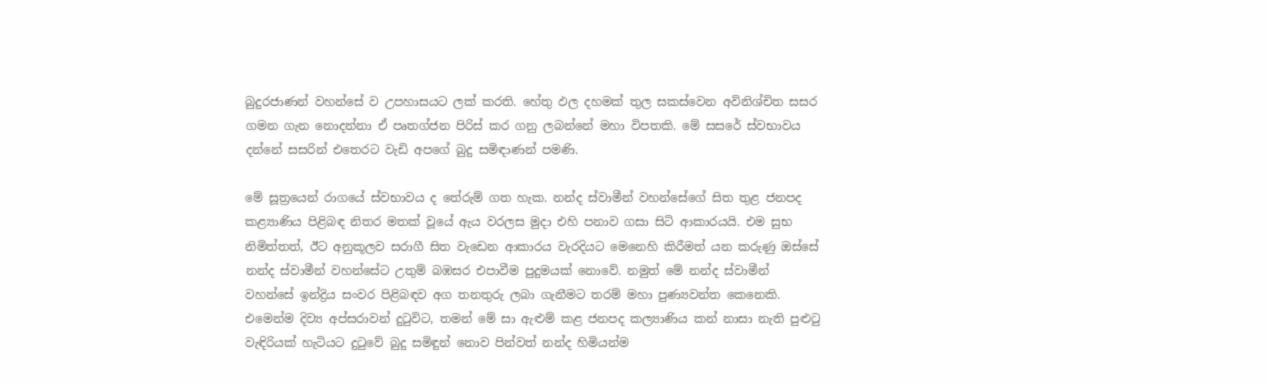බුදුරජාණන් වහන්සේ ව උපහාසයට ලක් කරති. හේතු ඵල දහමක් තුල සකස්වෙන අවිනිශ්චිත සසර ගමන ගැන නොදන්නා ඒ පෘතග්ජන පිරිස් කර ගනු ලබන්නේ මහා විපතකි. මේ සසරේ ස්වභාවය දන්නේ සසරින් එතෙරට වැඩි අපගේ බුදු සමිඳාණන් පමණි.

මේ සූත්‍රයෙන් රාගයේ ස්වභාවය ද තේරුම් ගත හැක. නන්ද ස්වාමීන් වහන්සේගේ සිත තුළ ජනපද කළ්‍යාණිය පිළිබඳ නිතර මතක් වූයේ ඇය වරලස මුදා එහි පනාව ගසා සිටි ආකාරයයි. එම සුභ නිමිත්තත්, ඊට අනුකූලව සරාගී සිත වැඩෙන ආකාරය වැරදියට මෙනෙහි කිරීමත් යන කරුණු ඔස්සේ නන්ද ස්වාමීන් වහන්සේට උතුම් බඹසර එපාවීම පුදුමයක් නොවේ. නමුත් මේ නන්ද ස්වාමීන් වහන්සේ ඉන්ද්‍රිය සංවර පිළිබඳව අග තනතුරු ලබා ගැනීමට තරම් මහා පුණ්‍යවන්ත කෙනෙකි. එමෙන්ම දිව්‍ය අප්සරාවන් දුටුවිට, තමන් මේ සා ඇළුම් කළ ජනපද කල්‍යාණිය කන් නාසා නැති පුළුටු වැඳිරියක් හැටියට දුටුවේ බුදු සමිඳුන් නොව පින්වත් නන්ද හිමියන්ම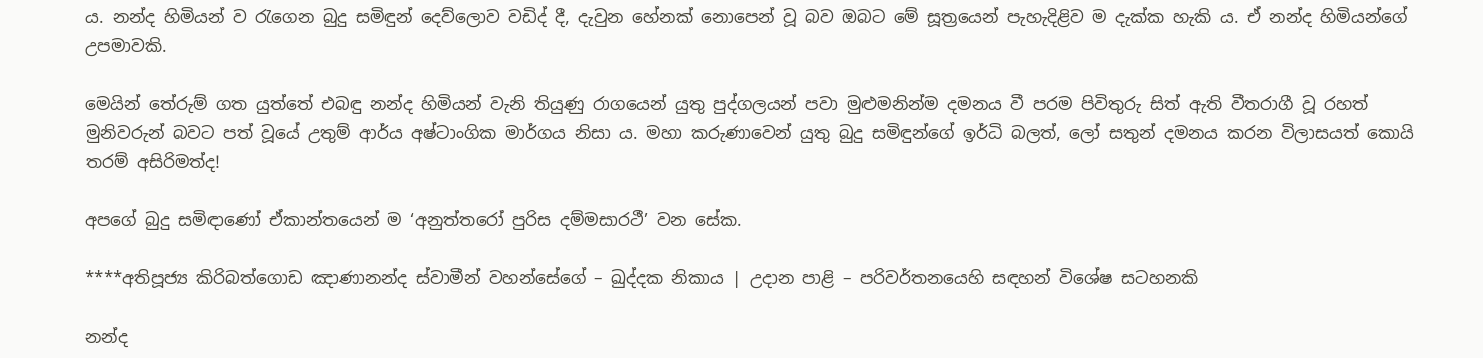ය. නන්ද හිමියන් ව රැගෙන බුදු සමිඳුන් දෙව්ලොව වඩිද් දී, දැවුන හේනක් නොපෙන් වූ බව ඔබට මේ සූත්‍රයෙන් පැහැදිළිව ම දැක්ක හැකි ය. ඒ නන්ද හිමියන්ගේ උපමාවකි.

මෙයින් තේරුම් ගත යුත්තේ එබඳු නන්ද හිමියන් වැනි තියුණු රාගයෙන් යුතු පුද්ගලයන් පවා මුළුමනින්ම දමනය වී පරම පිවිතුරු සිත් ඇති වීතරාගී වූ රහත් මුනිවරුන් බවට පත් වූයේ උතුම් ආර්ය අෂ්ටාංගික මාර්ගය නිසා ය. මහා කරුණාවෙන් යුතු බුදු සමිඳුන්ගේ ඉර්ධි බලත්, ලෝ සතුන් දමනය කරන විලාසයත් කොයි තරම් අසිරිමත්ද!

අපගේ බුදු සමිඳාණෝ ඒකාන්තයෙන් ම ‘අනුත්තරෝ පුරිස දම්මසාරථී’ වන සේක.

****අතිපූජ්‍ය කිරිබත්ගොඩ ඤාණානන්ද ස්වාමීන් වහන්සේගේ – ඛුද්දක නිකාය | උදාන පාළි – පරිවර්තනයෙහි සඳහන් විශේෂ සටහනකි

නන්ද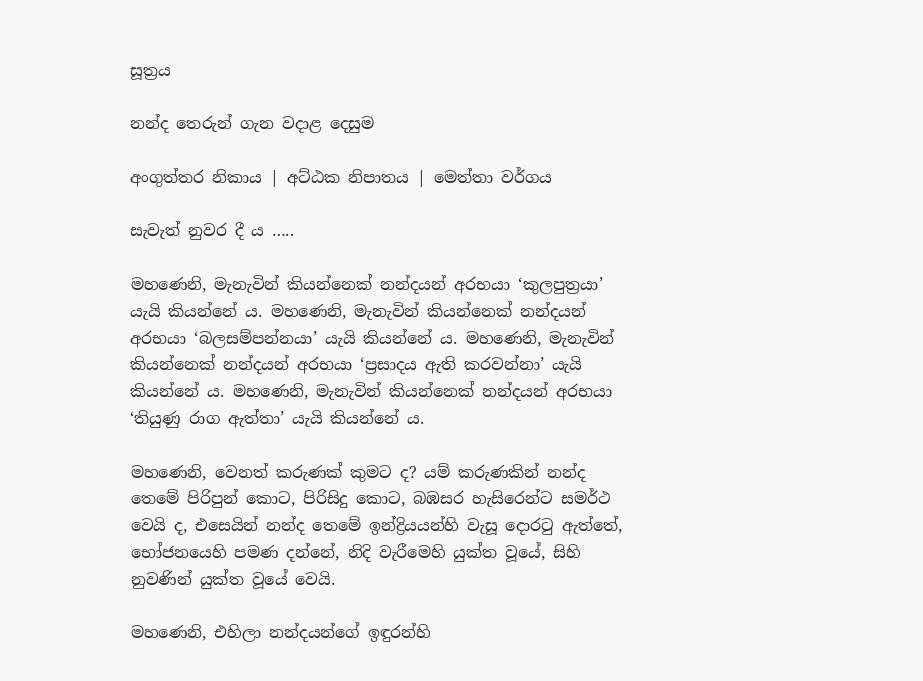සූත්‍රය

නන්ද තෙරුන් ගැන වදාළ දෙසුම

අංගුත්තර නිකාය | අට්ඨක නිපාතය | මෙත්තා වර්ගය

සැවැත් නුවර දී ය …..

මහණෙනි, මැනැවින් කියන්නෙක් නන්දයන් අරභයා ‘කුලපුත්‍රයා’ යැයි කියන්නේ ය. මහණෙනි, මැනැවින් කියන්නෙක් නන්දයන් අරභයා ‘බලසම්පන්නයා’ යැයි කියන්නේ ය. මහණෙනි, මැනැවින් කියන්නෙක් නන්දයන් අරභයා ‘ප්‍රසාදය ඇති කරවන්නා’ යැයි කියන්නේ ය. මහණෙනි, මැනැවින් කියන්නෙක් නන්දයන් අරභයා ‘තියුණු රාග ඇත්තා’ යැයි කියන්නේ ය.

මහණෙනි, වෙනත් කරුණක් කුමට ද? යම් කරුණකින් නන්ද තෙමේ පිරිපුන් කොට, පිරිසිදු කොට, බඹසර හැසිරෙන්ට සමර්ථ වෙයි ද, එසෙයින් නන්ද තෙමේ ඉන්ද්‍රියයන්හි වැසූ දොරටු ඇත්තේ, භෝජනයෙහි පමණ දන්නේ, නිදි වැරීමෙහි යුක්ත වූයේ, සිහි නුවණින් යුක්ත වූයේ වෙයි.

මහණෙනි, එහිලා නන්දයන්ගේ ඉඳුරන්හි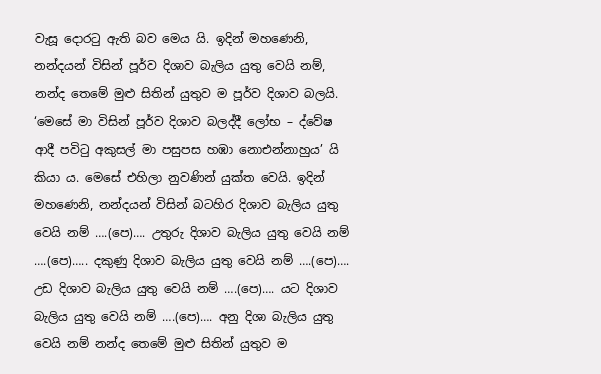වැසූ දොරටු ඇති බව මෙය යි. ඉදින් මහණෙනි, නන්දයන් විසින් පූර්ව දිශාව බැලිය යුතු වෙයි නම්, නන්ද තෙමේ මුළු සිතින් යුතුව ම පූර්ව දිශාව බලයි. ‘මෙසේ මා විසින් පූර්ව දිශාව බලද්දී ලෝභ – ද්වේෂ ආදී පවිටු අකුසල් මා පසුපස හඹා නොඑන්නාහුය’ යි කියා ය. මෙසේ එහිලා නුවණින් යුක්ත වෙයි. ඉදින් මහණෙනි, නන්දයන් විසින් බටහිර දිශාව බැලිය යුතු වෙයි නම් ….(පෙ)…. උතුරු දිශාව බැලිය යුතු වෙයි නම් ….(පෙ)….. දකුණු දිශාව බැලිය යුතු වෙයි නම් ….(පෙ)…. උඩ දිශාව බැලිය යුතු වෙයි නම් ….(පෙ)…. යට දිශාව බැලිය යුතු වෙයි නම් ….(පෙ)…. අනු දිශා බැලිය යුතු වෙයි නම් නන්ද තෙමේ මුළු සිතින් යුතුව ම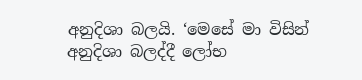අනුදිශා බලයි. ‘මෙසේ මා විසින් අනුදිශා බලද්දී ලෝභ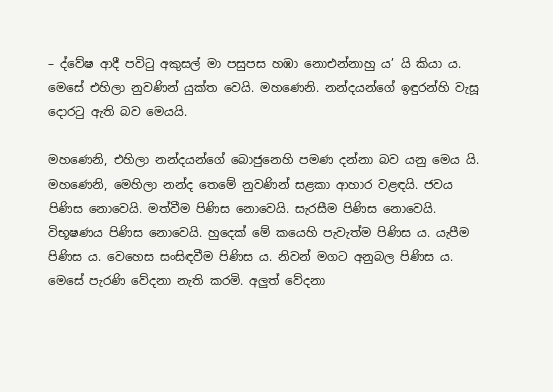– ද්වේෂ ආදී පවිටු අකුසල් මා පසුපස හඹා නොඑන්නාහු ය’ යි කියා ය. මෙසේ එහිලා නුවණින් යුක්ත වෙයි. මහණෙනි. නන්දයන්ගේ ඉඳුරන්හි වැසූ දොරටු ඇති බව මෙයයි.

මහණෙනි, එහිලා නන්දයන්ගේ බොජුනෙහි පමණ දන්නා බව යනු මෙය යි. මහණෙනි, මෙහිලා නන්ද තෙමේ නුවණින් සළකා ආහාර වළඳයි. ජවය පිණිස නොවෙයි. මත්වීම පිණිස නොවෙයි. සැරසීම පිණිස නොවෙයි. විභූෂණය පිණිස නොවෙයි. හුදෙක් මේ කයෙහි පැවැත්ම පිණිස ය. යැපීම පිණිස ය. වෙහෙස සංසිඳවීම පිණිස ය. නිවන් මගට අනුබල පිණිස ය. මෙසේ පැරණි වේදනා නැති කරමි. අලුත් වේදනා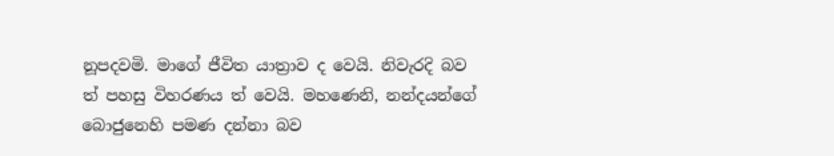නූපදවමි. මාගේ ජීවිත යාත්‍රාව ද වෙයි. නිවැරදි බව ත් පහසු විහරණය ත් වෙයි. මහණෙනි, නන්දයන්ගේ බොජුනෙහි පමණ දන්නා බව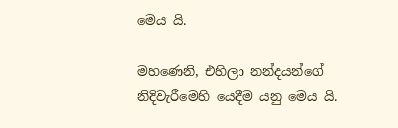මෙය යි.

මහණෙනි, එහිලා නන්දයන්ගේ නිදිවැරීමෙහි යෙදීම යනු මෙය යි.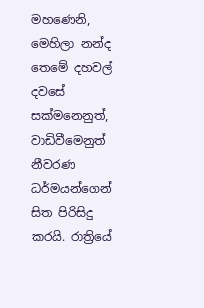මහණෙනි, මෙහිලා නන්ද තෙමේ දහවල් දවසේ සක්මනෙනුත්, වාඩිවීමෙනුත් නීවරණ ධර්මයන්ගෙන් සිත පිරිසිදු කරයි. රාත්‍රියේ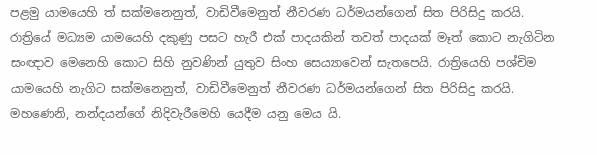පළමු යාමයෙහි ත් සක්මනෙනුත්, වාඩිවීමෙනුත් නීවරණ ධර්මයන්ගෙන් සිත පිරිසිදු කරයි. රාත්‍රියේ මධ්‍යම යාමයෙහි දකුණු පසට හැරී එක් පාදයකින් තවත් පාදයක් මෑත් කොට නැගිටින සංඥාව මෙනෙහි කොට සිහි නුවණින් යුතුව සිංහ සෙය්‍යාවෙන් සැතපෙයි. රාත්‍රියෙහි පශ්චිම යාමයෙහි නැගිට සක්මනෙනුත්, වාඩිවීමෙනුත් නීවරණ ධර්මයන්ගෙන් සිත පිරිසිදු කරයි. මහණෙනි, නන්දයන්ගේ නිදිවැරීමෙහි යෙදීම යනු මෙය යි.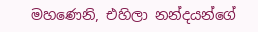මහණෙනි, එහිලා නන්දයන්ගේ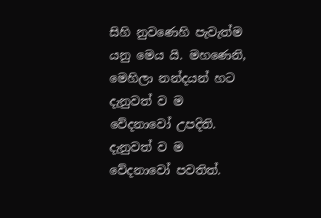සිහි නුවණෙහි පැවැත්ම යනු මෙය යි. මහණෙනි, මෙහිලා නන්දයන් හට දැනුවත් ව ම වේදනාවෝ උපදිති. දැනුවත් ව ම වේදනාවෝ පවතිත්.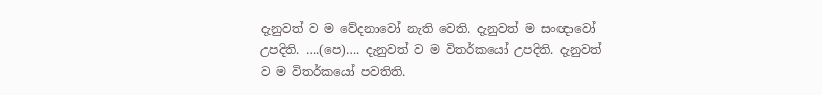දැනුවත් ව ම වේදනාවෝ නැති වෙති. දැනුවත් ම සංඥාවෝ උපදිති. ….(පෙ)…. දැනුවත් ව ම විතර්කයෝ උපදිති. දැනුවත් ව ම විතර්කයෝ පවතිති.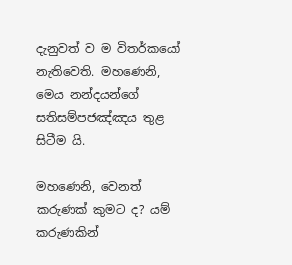දැනුවත් ව ම විතර්කයෝ නැතිවෙති. මහණෙනි, මෙය නන්දයන්ගේ සතිසම්පජඤ්ඤය තුළ සිටීම යි.

මහණෙනි, වෙනත් කරුණක් කුමට ද? යම් කරුණකින්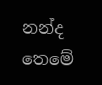නන්ද තෙමේ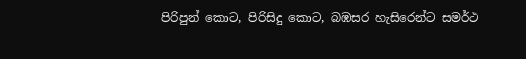පිරිපුන් කොට, පිරිසිදු කොට, බඹසර හැසිරෙන්ට සමර්ථ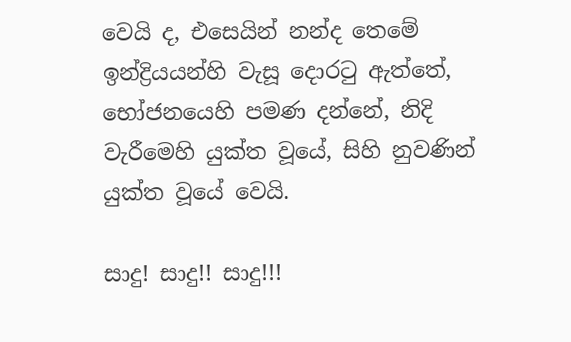වෙයි ද, එසෙයින් නන්ද තෙමේ ඉන්ද්‍රියයන්හි වැසූ දොරටු ඇත්තේ, භෝජනයෙහි පමණ දන්නේ, නිදි වැරීමෙහි යුක්ත වූයේ, සිහි නුවණින් යුක්ත වූයේ වෙයි.

සාදු! සාදු!! සාදු!!!